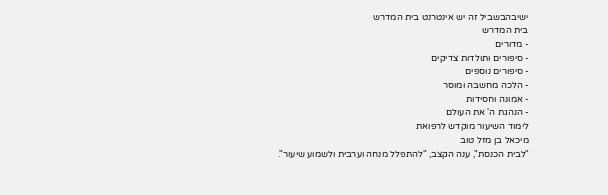ישיבהבשביל זה יש אינטרנט בית המדרש
בית המדרש
- מדורים
- סיפורים ותולדות צדיקים
- סיפורים נוספים
- הלכה מחשבה ומוסר
- אמונה וחסידות
- הנהגת ה' את העולם
לימוד השיעור מוקדש לרפואת
מיכאל בן מזל טוב
"לבית הכנסת", ענה הקצב, "להתפלל מנחה וערבית ולשמוע שיעור".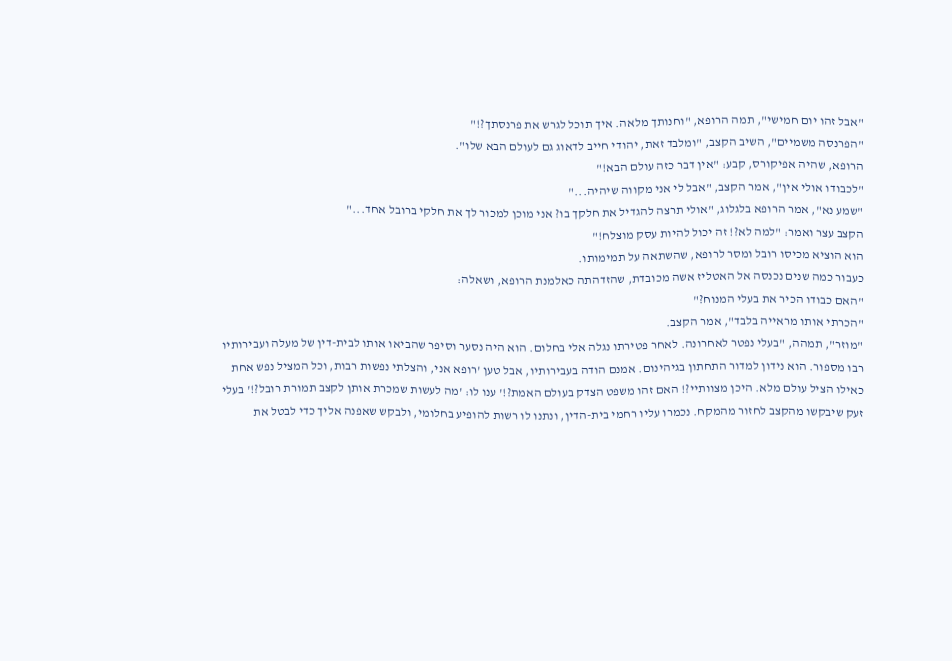"אבל זהו יום חמישי", תמה הרופא, "וחנותך מלאה. איך תוכל לגרש את פרנסתך?!"
"הפרנסה משמיים", השיב הקצב, "ומלבד זאת, יהודי חייב לדאוג גם לעולם הבא שלו".
הרופא, שהיה אפיקורס, קבע: "אין דבר כזה עולם הבא!"
"לכבודו אולי אין", אמר הקצב, "אבל לי אני מקווה שיהיה..."
"שמע נא", אמר הרופא בלגלוג, "אולי תרצה להגדיל את חלקך בו? אני מוכן למכור לך את חלקי ברובל אחד..."
הקצב עצר ואמר: "למה לא?! זה יכול להיות עסק מוצלח!"
הוא הוציא מכיסו רובל ומסר לרופא, שהשתאה על תמימותו.
כעבור כמה שנים נכנסה אל האטליז אשה מכובדת, שהזדהתה כאלמנת הרופא, ושאלה:
"האם כבודו הכיר את בעלי המנוח?"
"הכרתי אותו מראייה בלבד", אמר הקצב.
"מוזר", תמהה, "בעלי נפטר לאחרונה. לאחר פטירתו נגלה אלי בחלום. הוא היה נסער וסיפר שהביאו אותו לבית-דין של מעלה ועבירותיו רבו מספור. הוא נידון למדור התחתון בגיהינום. אמנם הודה בעבירותיו, אבל טען 'רופא אני, והצלתי נפשות רבות, וכל המציל נפש אחת כאילו הציל עולם מלא. היכן מצוותיי?! האם זהו משפט הצדק בעולם האמת?!' ענו לו: 'מה לעשות שמכרת אותן לקצב תמורת רובל?!' בעלי זעק שיבקשו מהקצב לחזור מהמקח. נכמרו עליו רחמי בית-הדין, ונתנו לו רשות להופיע בחלומי, ולבקש שאפנה אליך כדי לבטל את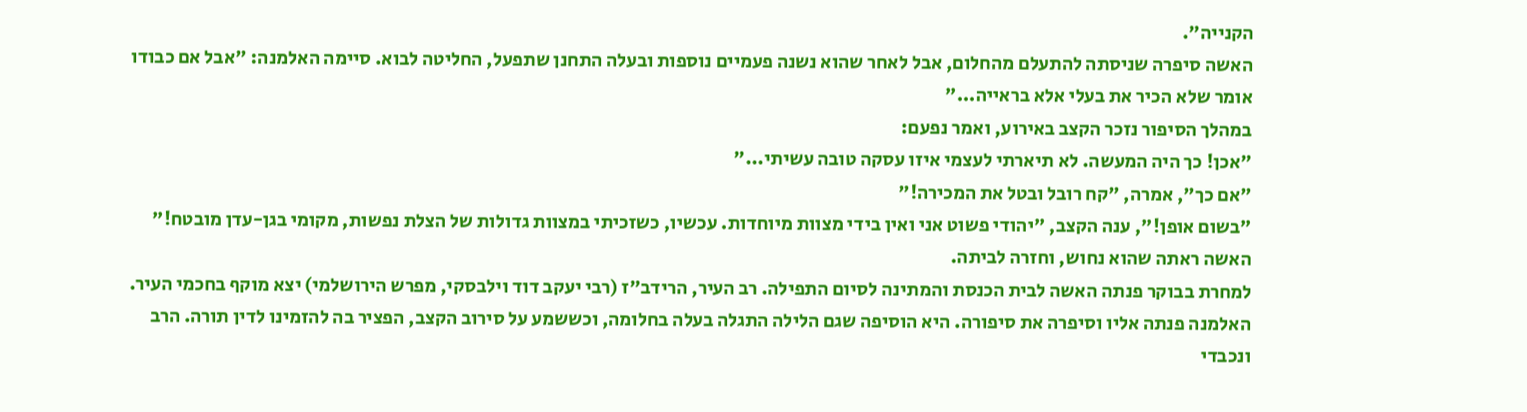הקנייה".
האשה סיפרה שניסתה להתעלם מהחלום, אבל לאחר שהוא נשנה פעמיים נוספות ובעלה התחנן שתפעל, החליטה לבוא. סיימה האלמנה: "אבל אם כבודו אומר שלא הכיר את בעלי אלא בראייה..."
במהלך הסיפור נזכר הקצב באירוע, ואמר נפעם:
"אכן! כך היה המעשה. לא תיארתי לעצמי איזו עסקה טובה עשיתי..."
"אם כך", אמרה, "קח רובל ובטל את המכירה!"
"בשום אופן!", ענה הקצב, "יהודי פשוט אני ואין בידי מצוות מיוחדות. עכשיו, כשזכיתי במצוות גדולות של הצלת נפשות, מקומי בגן-עדן מובטח!"
האשה ראתה שהוא נחוש, וחזרה לביתה.
למחרת בבוקר פנתה האשה לבית הכנסת והמתינה לסיום התפילה. רב העיר, הרידב"ז (רבי יעקב דוד וילבסקי, מפרש הירושלמי) יצא מוקף בחכמי העיר. האלמנה פנתה אליו וסיפרה את סיפורה. היא הוסיפה שגם הלילה התגלה בעלה בחלומה, וכששמע על סירוב הקצב, הפציר בה להזמינו לדין תורה. הרב ונכבדי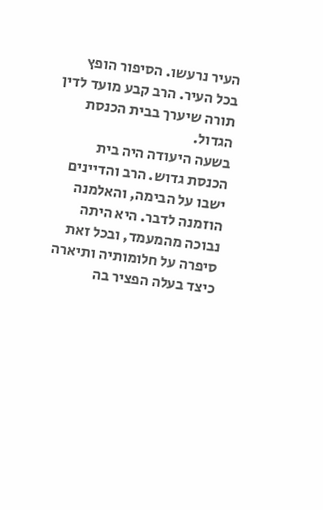העיר נרעשו. הסיפור הופץ בכל העיר. הרב קבע מועד לדין תורה שיערך בבית הכנסת הגדול.
בשעה היעודה היה בית הכנסת גדוש. הרב והדיינים ישבו על הבימה, והאלמנה הוזמנה לדבר. היא היתה נבוכה מהמעמד, ובכל זאת סיפרה על חלומותיה ותיארה כיצד בעלה הפציר בה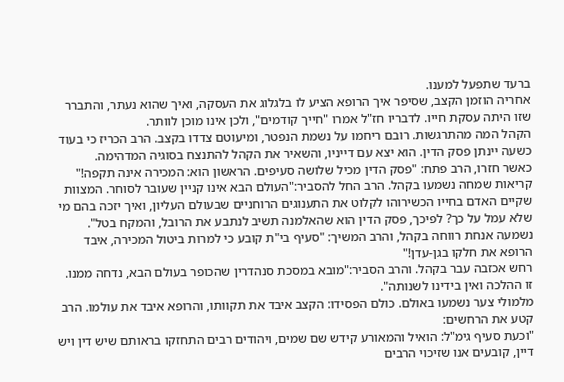ברעד שתפעל למענו.
אחריה הוזמן הקצב, שסיפר איך הרופא הציע לו בלגלוג את העסקה, ואיך שהוא נעתר, והתברר שזו היתה עסקת חייו. לדבריו חז"ל אמרו "חייך קודמים", ולכן אינו מוכן לוותר.
הקהל המה מהתרגשות. רובם ריחמו על נשמת הנפטר, ומיעוטם צדדו בקצב. הרב הכריז כי בעוד כשעה יינתן פסק הדין. הוא יצא עם דייניו, והשאיר את הקהל להתנצח בסוגיה המדהימה.
כאשר חזרו, הרב פתח: "פסק הדין מכיל שלושה סעיפים. הראשון הוא: המכירה אינה תקפה!"
קריאות שמחה נשמעו בקהל. הרב החל להסביר:"העולם הבא אינו קניין שעובר לסוחר. המצוות שקיים האדם בחייו הכשירוהו לקלוט את התענוגים הרוחניים שבעולם העליון, ואיך יזכה בהם מי שלא עמל על כך? לפיכך, פסק הדין הוא שהאלמנה תשיב לנתבע את הרובל, והמקח בטל".
נשמעה אנחת רווחה בקהל, והרב המשיך: "סעיף בי"ת קובע כי למרות ביטול המכירה, איבד הרופא את חלקו בגן-עדן!"
רחש אכזבה עבר בקהל. והרב הסביר:"מובא במסכת סנהדרין שהכופר בעולם הבא, נדחה ממנו. זו ההלכה ואין בידינו לשנותה".
מלמולי צער נשמעו באולם. כולם הפסידו: הקצב איבד את תקוותו, והרופא איבד את עולמו. הרב קטע את הרחשים:
"וכעת סעיף גימ"ל: הואיל והמאורע קידש שם שמים, ויהודים רבים התחזקו בראותם שיש דין ויש דיין, קובעים אנו שזיכוי הרבים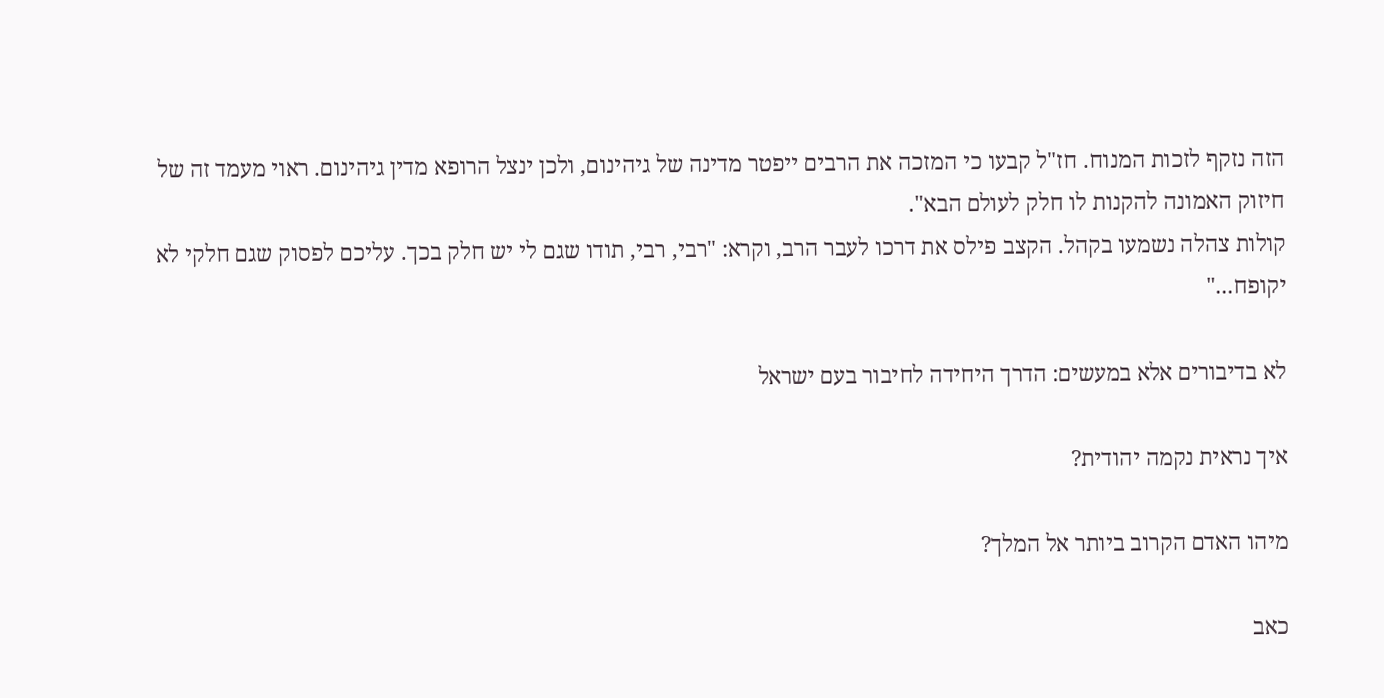הזה נזקף לזכות המנוח. חז"ל קבעו כי המזכה את הרבים ייפטר מדינה של גיהינום, ולכן ינצל הרופא מדין גיהינום. ראוי מעמד זה של חיזוק האמונה להקנות לו חלק לעולם הבא".
קולות צהלה נשמעו בקהל. הקצב פילס את דרכו לעבר הרב, וקרא: "רבי, רבי, תודו שגם לי יש חלק בכך. עליכם לפסוק שגם חלקי לא יקופח..."

לא בדיבורים אלא במעשים: הדרך היחידה לחיבור בעם ישראל

איך נראית נקמה יהודית?

מיהו האדם הקרוב ביותר אל המלך?

כאב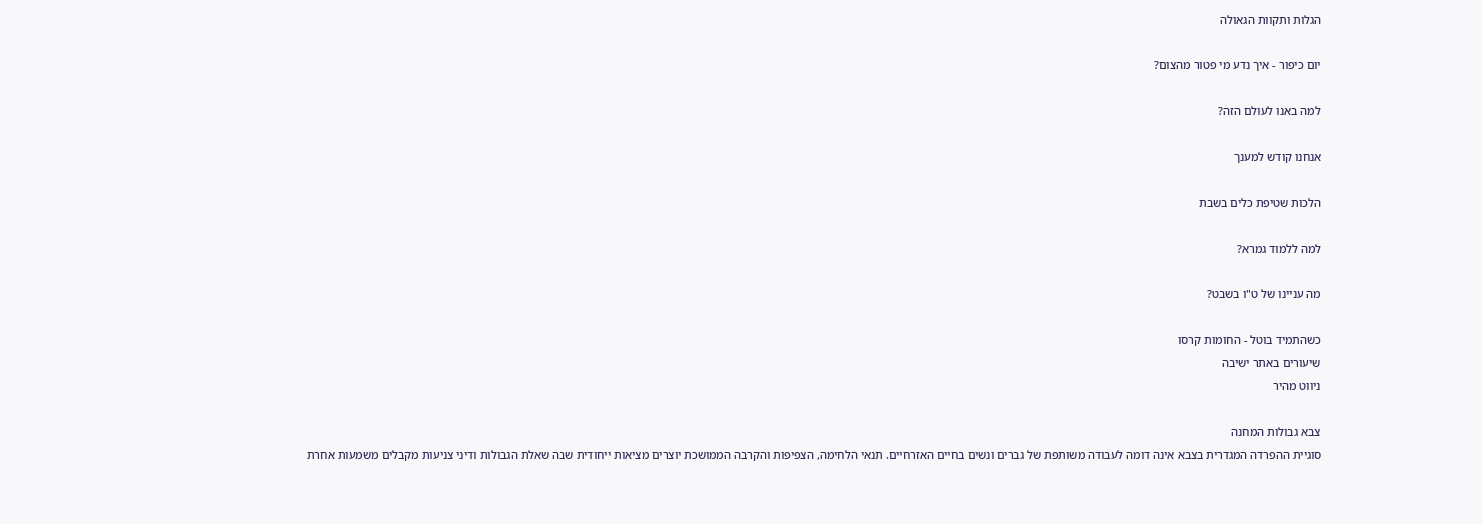הגלות ותקוות הגאולה

יום כיפור - איך נדע מי פטור מהצום?

למה באנו לעולם הזה?

אנחנו קודש למענך

הלכות שטיפת כלים בשבת

למה ללמוד גמרא?

מה עניינו של ט"ו בשבט?

כשהתמיד בוטל - החומות קרסו
שיעורים באתר ישיבה
ניווט מהיר

צבא גבולות המחנה
סוגיית ההפרדה המגדרית בצבא אינה דומה לעבודה משותפת של גברים ונשים בחיים האזרחיים. תנאי הלחימה, הצפיפות והקרבה הממושכת יוצרים מציאות ייחודית שבה שאלת הגבולות ודיני צניעות מקבלים משמעות אחרת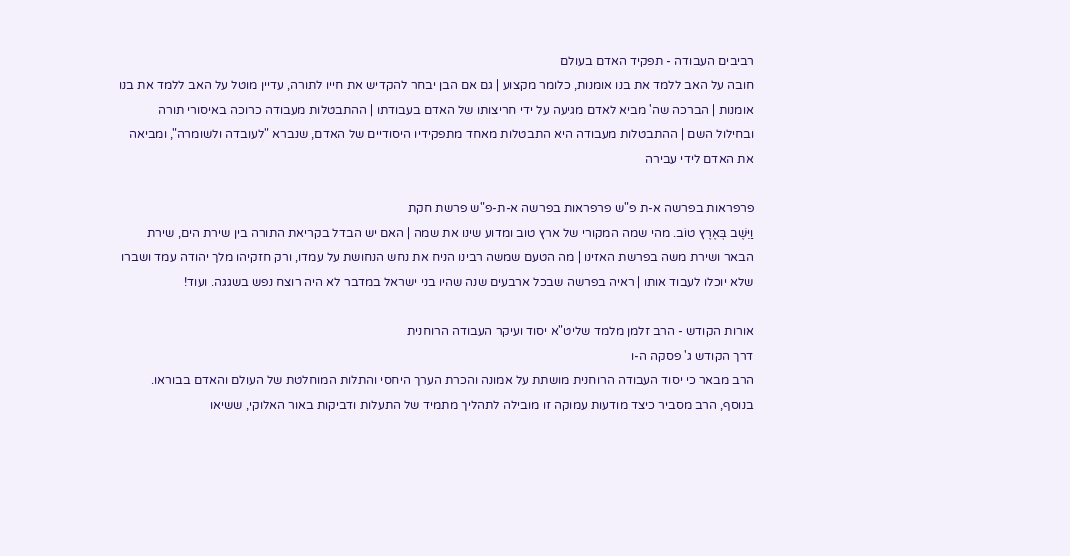רביבים העבודה - תפקיד האדם בעולם
חובה על האב ללמד את בנו אומנות, כלומר מקצוע | גם אם הבן יבחר להקדיש את חייו לתורה, עדיין מוטל על האב ללמד את בנו אומנות | הברכה שה' מביא לאדם מגיעה על ידי חריצותו של האדם בעבודתו | ההתבטלות מעבודה כרוכה באיסורי תורה ובחילול השם | ההתבטלות מעבודה היא התבטלות מאחד מתפקידיו היסודיים של האדם, שנברא "לעובדה ולשומרה", ומביאה את האדם לידי עבירה

פרפראות בפרשה א-ת פ"ש פרפראות בפרשה א-ת-פ"ש פרשת חקת
וַיֵּשֶׁב בְּאֶרֶץ טוֹב. מהי שמה המקורי של ארץ טוב ומדוע שינו את שמה | האם יש הבדל בקריאת התורה בין שירת הים, שירת הבאר ושירת משה בפרשת האזינו | מה הטעם שמשה רבינו הניח את נחש הנחושת על עמדו, ורק חזקיהו מלך יהודה עמד ושברו שלא יוכלו לעבוד אותו | ראיה בפרשה שבכל ארבעים שנה שהיו בני ישראל במדבר לא היה רוצח נפש בשגגה. ועוד!

אורות הקודש - הרב זלמן מלמד שליט"א יסוד ועיקר העבודה הרוחנית
דרך הקודש ג' פסקה ה-ו
הרב מבאר כי יסוד העבודה הרוחנית מושתת על אמונה והכרת הערך היחסי והתלות המוחלטת של העולם והאדם בבוראו. בנוסף, הרב מסביר כיצד מודעות עמוקה זו מובילה לתהליך מתמיד של התעלות ודביקות באור האלוקי, ששיאו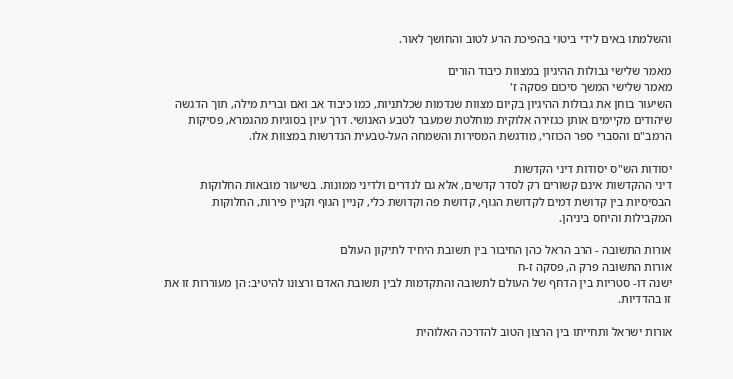והשלמתו באים לידי ביטוי בהפיכת הרע לטוב והחושך לאור.

מאמר שלישי גבולות ההיגיון במצוות כיבוד הורים
מאמר שלישי המשך סיכום פסקה ז'
השיעור בוחן את גבולות ההיגיון בקיום מצוות שנדמות שכלתניות, כמו כיבוד אב ואם וברית מילה, תוך הדגשה שיהודים מקיימים אותן כגזירה אלוקית מוחלטת שמעבר לטבע האנושי. דרך עיון בסוגיות מהגמרא, פסיקות הרמב"ם והסברי ספר הכוזרי, מודגשת המסירות והשמחה העל-טבעית הנדרשות במצוות אלו.

יסודות הש"ס יסודות דיני הקדשות
דיני ההקדשות אינם קשורים רק לסדר קדשים, אלא גם לנדרים ולדיני ממונות. בשיעור מובאות החלוקות הבסיסיות בין קדושת דמים לקדושת הגוף, קדושת פה וקדושת כלי, קניין הגוף וקניין פירות, החלוקות המקבילות והיחס ביניהן.

אורות התשובה - הרב הראל כהן החיבור בין תשובת היחיד לתיקון העולם
אורות התשובה פרק ה, פסקה ז-ח
ישנה דו- סטריות בין הדחף של העולם לתשובה והתקדמות לבין תשובת האדם ורצונו להיטיב: הן מעוררות זו את זו בהדדיות.

אורות ישראל ותחייתו בין הרצון הטוב להדרכה האלוהית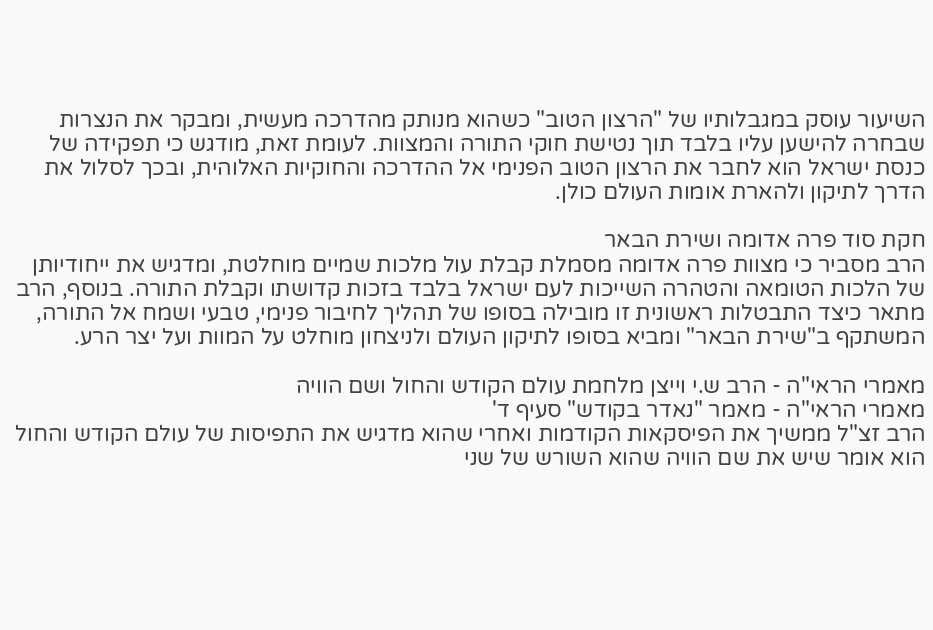השיעור עוסק במגבלותיו של "הרצון הטוב" כשהוא מנותק מהדרכה מעשית, ומבקר את הנצרות שבחרה להישען עליו בלבד תוך נטישת חוקי התורה והמצוות. לעומת זאת, מודגש כי תפקידה של כנסת ישראל הוא לחבר את הרצון הטוב הפנימי אל ההדרכה והחוקיות האלוהית, ובכך לסלול את הדרך לתיקון ולהארת אומות העולם כולן.

חקת סוד פרה אדומה ושירת הבאר
הרב מסביר כי מצוות פרה אדומה מסמלת קבלת עול מלכות שמיים מוחלטת, ומדגיש את ייחודיותן של הלכות הטומאה והטהרה השייכות לעם ישראל בלבד בזכות קדושתו וקבלת התורה. בנוסף, הרב מתאר כיצד התבטלות ראשונית זו מובילה בסופו של תהליך לחיבור פנימי, טבעי ושמח אל התורה, המשתקף ב"שירת הבאר" ומביא בסופו לתיקון העולם ולניצחון מוחלט על המוות ועל יצר הרע.

מאמרי הראי"ה - הרב ש.י וייצן מלחמת עולם הקודש והחול ושם הוויה
מאמרי הראי"ה - מאמר "נאדר בקודש" סעיף ד'
הרב זצ"ל ממשיך את הפיסקאות הקודמות ואחרי שהוא מדגיש את התפיסות של עולם הקודש והחול הוא אומר שיש את שם הוויה שהוא השורש של שני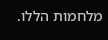מלחמות הללו.